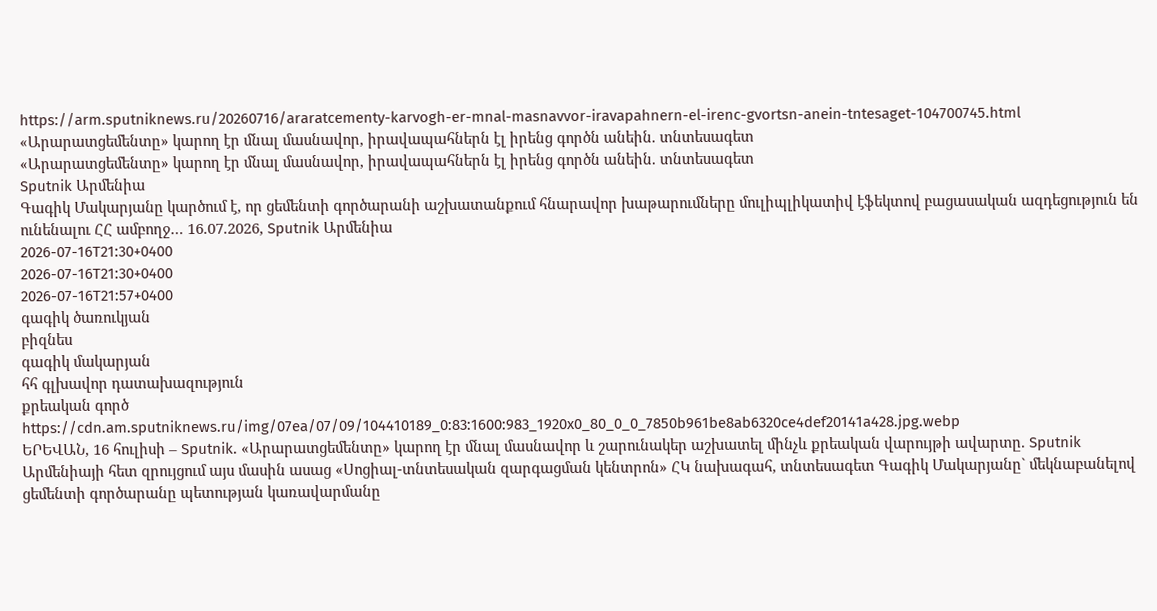https://arm.sputniknews.ru/20260716/araratcementy-karvogh-er-mnal-masnavvor-iravapahnern-el-irenc-gvortsn-anein-tntesaget-104700745.html
«Արարատցեմենտը» կարող էր մնալ մասնավոր, իրավապահներն էլ իրենց գործն անեին. տնտեսագետ
«Արարատցեմենտը» կարող էր մնալ մասնավոր, իրավապահներն էլ իրենց գործն անեին. տնտեսագետ
Sputnik Արմենիա
Գագիկ Մակարյանը կարծում է, որ ցեմենտի գործարանի աշխատանքում հնարավոր խաթարումները մուլիպլիկատիվ էֆեկտով բացասական ազդեցություն են ունենալու ՀՀ ամբողջ… 16.07.2026, Sputnik Արմենիա
2026-07-16T21:30+0400
2026-07-16T21:30+0400
2026-07-16T21:57+0400
գագիկ ծառուկյան
բիզնես
գագիկ մակարյան
հհ գլխավոր դատախազություն
քրեական գործ
https://cdn.am.sputniknews.ru/img/07ea/07/09/104410189_0:83:1600:983_1920x0_80_0_0_7850b961be8ab6320ce4def20141a428.jpg.webp
ԵՐԵՎԱՆ, 16 հուլիսի – Sputnik. «Արարատցեմենտը» կարող էր մնալ մասնավոր և շարունակեր աշխատել մինչև քրեական վարույթի ավարտը. Sputnik Արմենիայի հետ զրույցում այս մասին ասաց «Սոցիալ-տնտեսական զարգացման կենտրոն» ՀԿ նախագահ, տնտեսագետ Գագիկ Մակարյանը` մեկնաբանելով ցեմենտի գործարանը պետության կառավարմանը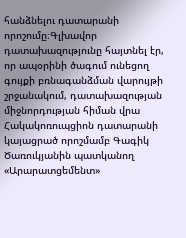հանձնելու դատարանի որոշումը։Գլխավոր դատախազությունը հայտնել էր, որ ապօրինի ծագում ունեցող գույքի բռնագանձման վարույթի շրջանակում, դատախազության միջնորդության հիման վրա Հակակոռուպցիոն դատարանի կայացրած որոշմամբ Գագիկ Ծառուկյանին պատկանող «Արարատցեմենտ»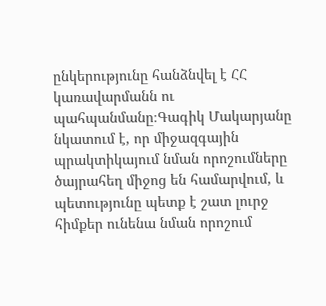ընկերությունը հանձնվել է ՀՀ կառավարմանն ու պահպանմանը։Գագիկ Մակարյանը նկատում է, որ միջազգային պրակտիկայում նման որոշումները ծայրահեղ միջոց են համարվում, և պետությունը պետք է շատ լուրջ հիմքեր ունենա նման որոշում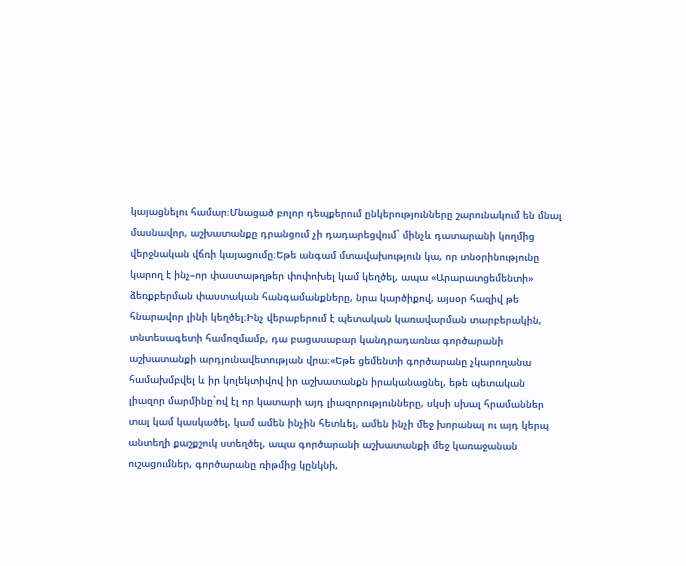կայացնելու համար։Մնացած բոլոր դեպքերում ընկերությունները շարունակում են մնալ մասնավոր, աշխատանքը դրանցում չի դադարեցվում` մինչև դատարանի կողմից վերջնական վճռի կայացումը։Եթե անգամ մտավախություն կա, որ տնօրինությունը կարող է ինչ–որ փաստաթղթեր փոփոխել կամ կեղծել, ապա «Արարատցեմենտի» ձեռքբերման փաստական հանգամանքները, նրա կարծիքով, այսօր հազիվ թե հնարավոր լինի կեղծել։Ինչ վերաբերում է պետական կառավարման տարբերակին, տնտեսագետի համոզմամբ, դա բացասաբար կանդրադառնա գործարանի աշխատանքի արդյունավետության վրա։«Եթե ցեմենտի գործարանը չկարողանա համախմբվել և իր կոլեկտիվով իր աշխատանքն իրականացնել, եթե պետական լիազոր մարմինը`ով էլ որ կատարի այդ լիազորությունները, սկսի սխալ հրամաններ տալ կամ կասկածել, կամ ամեն ինչին հետևել, ամեն ինչի մեջ խորանալ ու այդ կերպ անտեղի քաշքշուկ ստեղծել, ապա գործարանի աշխատանքի մեջ կառաջանան ուշացումներ, գործարանը ռիթմից կընկնի,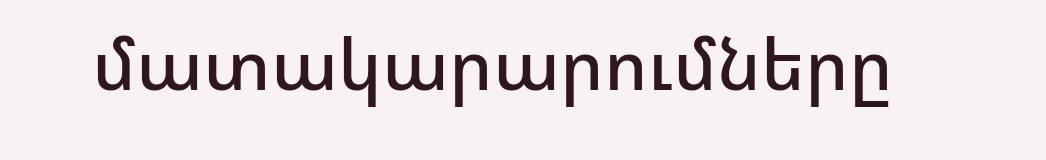մատակարարումները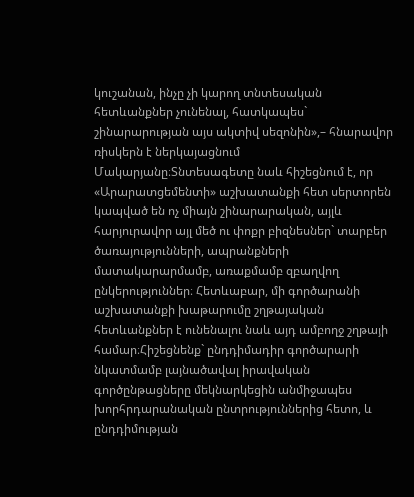կուշանան, ինչը չի կարող տնտեսական հետևանքներ չունենալ, հատկապես` շինարարության այս ակտիվ սեզոնին»,– հնարավոր ռիսկերն է ներկայացնում Մակարյանը։Տնտեսագետը նաև հիշեցնում է, որ «Արարատցեմենտի» աշխատանքի հետ սերտորեն կապված են ոչ միայն շինարարական, այլև հարյուրավոր այլ մեծ ու փոքր բիզնեսներ` տարբեր ծառայությունների, ապրանքների մատակարարմամբ, առաքմամբ զբաղվող ընկերություններ։ Հետևաբար, մի գործարանի աշխատանքի խաթարումը շղթայական հետևանքներ է ունենալու նաև այդ ամբողջ շղթայի համար։Հիշեցնենք` ընդդիմադիր գործարարի նկատմամբ լայնածավալ իրավական գործընթացները մեկնարկեցին անմիջապես խորհրդարանական ընտրություններից հետո, և ընդդիմության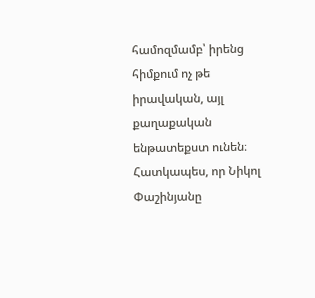համոզմամբ՝ իրենց հիմքում ոչ թե իրավական, այլ քաղաքական ենթատեքստ ունեն։ Հատկապես, որ Նիկոլ Փաշինյանը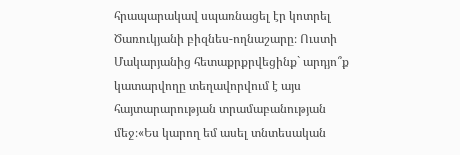հրապարակավ սպառնացել էր կոտրել Ծառուկյանի բիզնես-ողնաշարը։ Ուստի Մակարյանից հետաքրքրվեցինք` արդյո՞ք կատարվողը տեղավորվում է այս հայտարարության տրամաբանության մեջ։«Ես կարող եմ ասել տնտեսական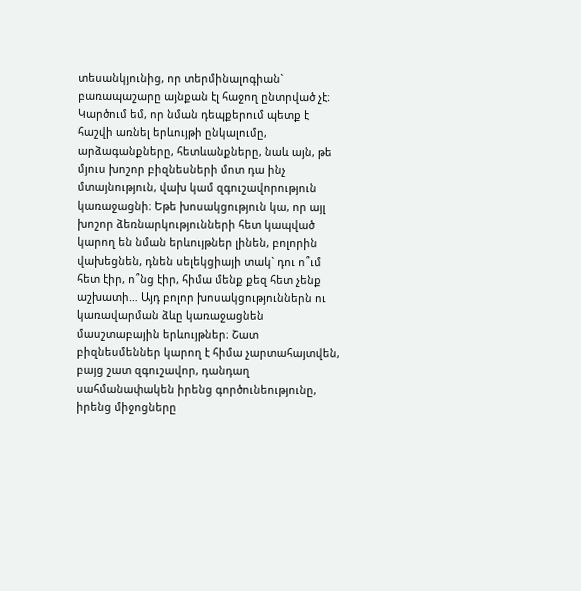տեսանկյունից, որ տերմինալոգիան` բառապաշարը այնքան էլ հաջող ընտրված չէ։ Կարծում եմ, որ նման դեպքերում պետք է հաշվի առնել երևույթի ընկալումը, արձագանքները, հետևանքները, նաև այն, թե մյուս խոշոր բիզնեսների մոտ դա ինչ մտայնություն, վախ կամ զգուշավորություն կառաջացնի։ Եթե խոսակցություն կա, որ այլ խոշոր ձեռնարկությունների հետ կապված կարող են նման երևույթներ լինեն, բոլորին վախեցնեն, դնեն սելեկցիայի տակ` դու ո՞ւմ հետ էիր, ո՞նց էիր, հիմա մենք քեզ հետ չենք աշխատի… Այդ բոլոր խոսակցություններն ու կառավարման ձևը կառաջացնեն մասշտաբային երևույթներ։ Շատ բիզնեսմեններ կարող է հիմա չարտահայտվեն, բայց շատ զգուշավոր, դանդաղ սահմանափակեն իրենց գործունեությունը, իրենց միջոցները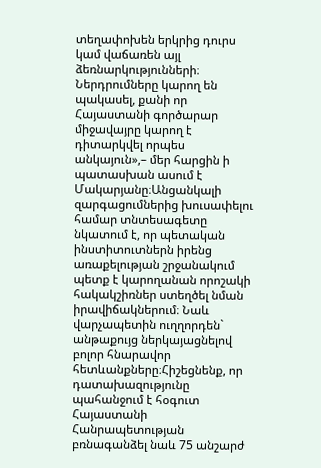տեղափոխեն երկրից դուրս կամ վաճառեն այլ ձեռնարկությունների։ Ներդրումները կարող են պակասել, քանի որ Հայաստանի գործարար միջավայրը կարող է դիտարկվել որպես անկայուն»,– մեր հարցին ի պատասխան ասում է Մակարյանը։Անցանկալի զարգացումներից խուսափելու համար տնտեսագետը նկատում է, որ պետական ինստիտուտներն իրենց առաքելության շրջանակում պետք է կարողանան որոշակի հակակշիռներ ստեղծել նման իրավիճակներում։ Նաև վարչապետին ուղղորդեն` անթաքույց ներկայացնելով բոլոր հնարավոր հետևանքները։Հիշեցնենք, որ դատախազությունը պահանջում է հօգուտ Հայաստանի Հանրապետության բռնագանձել նաև 75 անշարժ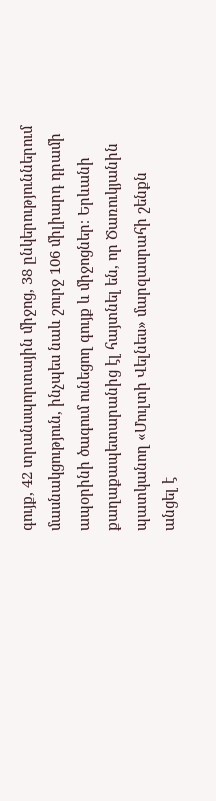գույք, 42 տրանսպորտային միջոց, 38 ընկերություններում մասնակցություն, ինչպես նաև շուրջ 106 միլիարդ դրամի ապօրինի ծագում ունեցող գույք և միջոցներ։ Երևանի քաղաքապետարանից էլ հայտնել են, որ Ծառուկյանին պատկանող «Մուլտի Վելնես» մարզասրահի շենքն անցել է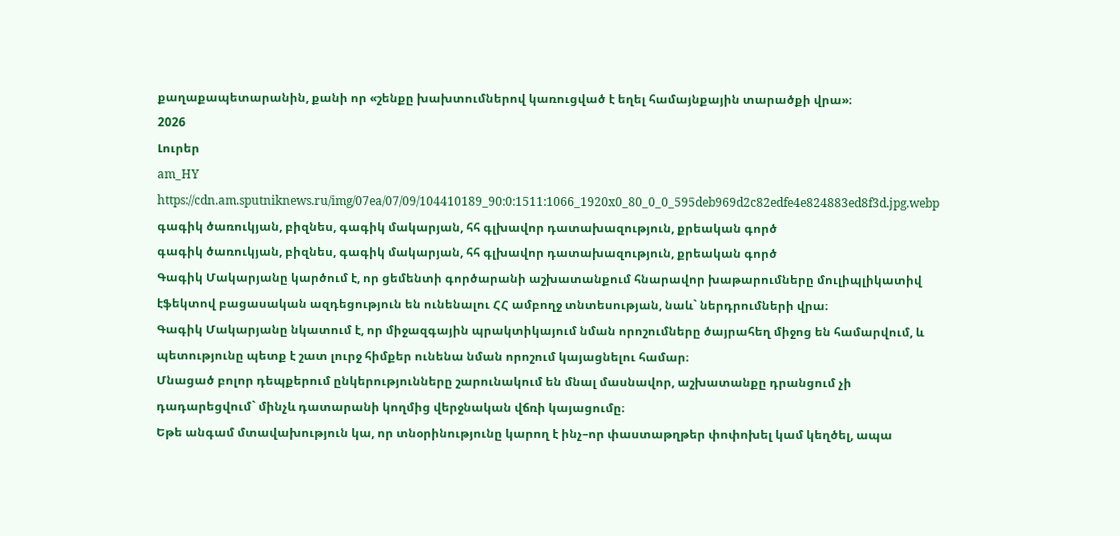քաղաքապետարանին, քանի որ «շենքը խախտումներով կառուցված է եղել համայնքային տարածքի վրա»։
2026
Լուրեր
am_HY
https://cdn.am.sputniknews.ru/img/07ea/07/09/104410189_90:0:1511:1066_1920x0_80_0_0_595deb969d2c82edfe4e824883ed8f3d.jpg.webp
գագիկ ծառուկյան, բիզնես, գագիկ մակարյան, հհ գլխավոր դատախազություն, քրեական գործ
գագիկ ծառուկյան, բիզնես, գագիկ մակարյան, հհ գլխավոր դատախազություն, քրեական գործ
Գագիկ Մակարյանը կարծում է, որ ցեմենտի գործարանի աշխատանքում հնարավոր խաթարումները մուլիպլիկատիվ էֆեկտով բացասական ազդեցություն են ունենալու ՀՀ ամբողջ տնտեսության, նաև` ներդրումների վրա։
Գագիկ Մակարյանը նկատում է, որ միջազգային պրակտիկայում նման որոշումները ծայրահեղ միջոց են համարվում, և պետությունը պետք է շատ լուրջ հիմքեր ունենա նման որոշում կայացնելու համար։
Մնացած բոլոր դեպքերում ընկերությունները շարունակում են մնալ մասնավոր, աշխատանքը դրանցում չի դադարեցվում` մինչև դատարանի կողմից վերջնական վճռի կայացումը։
Եթե անգամ մտավախություն կա, որ տնօրինությունը կարող է ինչ–որ փաստաթղթեր փոփոխել կամ կեղծել, ապա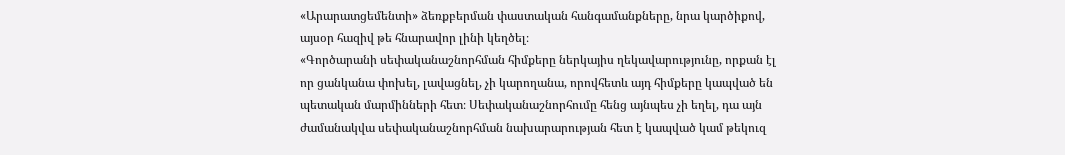«Արարատցեմենտի» ձեռքբերման փաստական հանգամանքները, նրա կարծիքով, այսօր հազիվ թե հնարավոր լինի կեղծել։
«Գործարանի սեփականաշնորհման հիմքերը ներկայիս ղեկավարությունը, որքան էլ որ ցանկանա փոխել, լավացնել, չի կարողանա, որովհետև այդ հիմքերը կապված են պետական մարմինների հետ։ Սեփականաշնորհումը հենց այնպես չի եղել, դա այն ժամանակվա սեփականաշնորհման նախարարության հետ է կապված կամ թեկուզ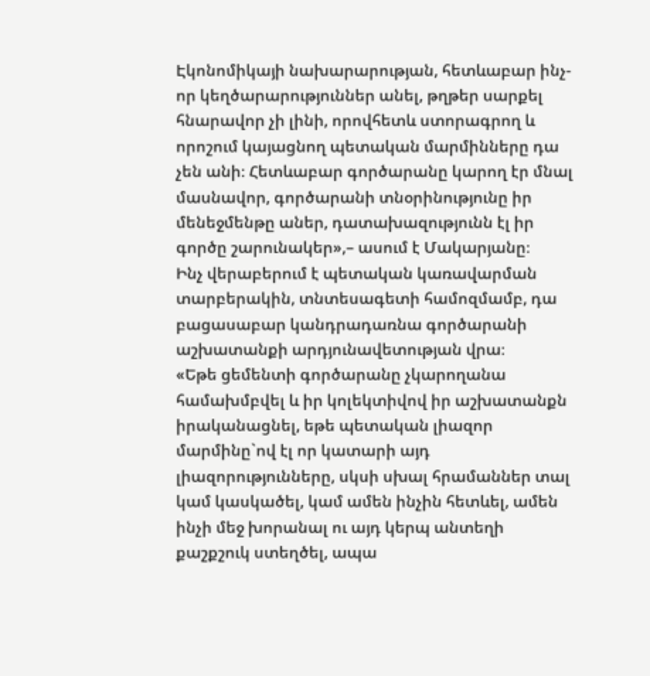Էկոնոմիկայի նախարարության, հետևաբար ինչ-որ կեղծարարություններ անել, թղթեր սարքել հնարավոր չի լինի, որովհետև ստորագրող և որոշում կայացնող պետական մարմինները դա չեն անի։ Հետևաբար գործարանը կարող էր մնալ մասնավոր, գործարանի տնօրինությունը իր մենեջմենթը աներ, դատախազությունն էլ իր գործը շարունակեր»,– ասում է Մակարյանը։
Ինչ վերաբերում է պետական կառավարման տարբերակին, տնտեսագետի համոզմամբ, դա բացասաբար կանդրադառնա գործարանի աշխատանքի արդյունավետության վրա։
«Եթե ցեմենտի գործարանը չկարողանա համախմբվել և իր կոլեկտիվով իր աշխատանքն իրականացնել, եթե պետական լիազոր մարմինը`ով էլ որ կատարի այդ լիազորությունները, սկսի սխալ հրամաններ տալ կամ կասկածել, կամ ամեն ինչին հետևել, ամեն ինչի մեջ խորանալ ու այդ կերպ անտեղի քաշքշուկ ստեղծել, ապա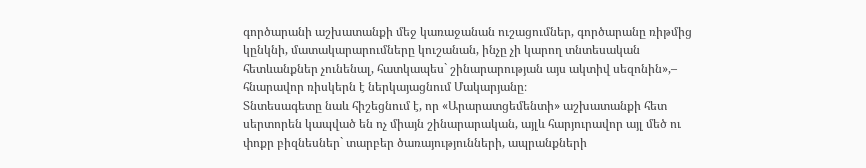գործարանի աշխատանքի մեջ կառաջանան ուշացումներ, գործարանը ռիթմից կընկնի, մատակարարումները կուշանան, ինչը չի կարող տնտեսական հետևանքներ չունենալ, հատկապես` շինարարության այս ակտիվ սեզոնին»,– հնարավոր ռիսկերն է ներկայացնում Մակարյանը։
Տնտեսագետը նաև հիշեցնում է, որ «Արարատցեմենտի» աշխատանքի հետ սերտորեն կապված են ոչ միայն շինարարական, այլև հարյուրավոր այլ մեծ ու փոքր բիզնեսներ` տարբեր ծառայությունների, ապրանքների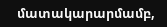մատակարարմամբ,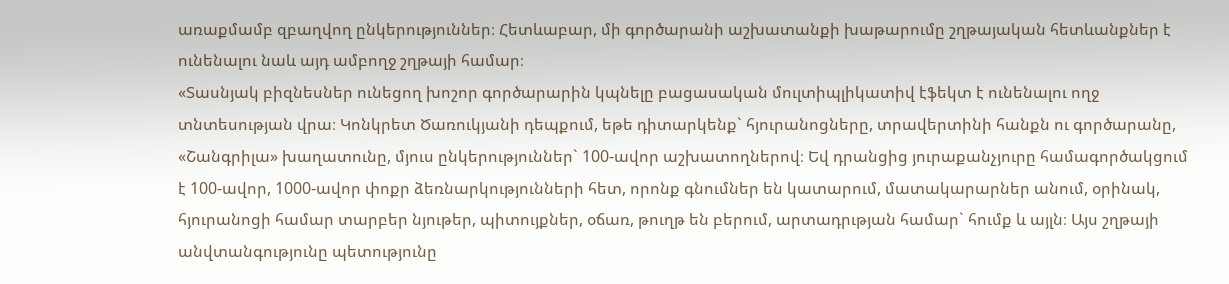առաքմամբ զբաղվող ընկերություններ։ Հետևաբար, մի գործարանի աշխատանքի խաթարումը շղթայական հետևանքներ է ունենալու նաև այդ ամբողջ շղթայի համար։
«Տասնյակ բիզնեսներ ունեցող խոշոր գործարարին կպնելը բացասական մուլտիպլիկատիվ էֆեկտ է ունենալու ողջ տնտեսության վրա։ Կոնկրետ Ծառուկյանի դեպքում, եթե դիտարկենք` հյուրանոցները, տրավերտինի հանքն ու գործարանը, «Շանգրիլա» խաղատունը, մյուս ընկերություններ` 100-ավոր աշխատողներով։ Եվ դրանցից յուրաքանչյուրը համագործակցում է 100-ավոր, 1000-ավոր փոքր ձեռնարկությունների հետ, որոնք գնումներ են կատարում, մատակարարներ անում, օրինակ, հյուրանոցի համար տարբեր նյութեր, պիտույքներ, օճառ, թուղթ են բերում, արտադրւթյան համար` հումք և այլն։ Այս շղթայի անվտանգությունը պետությունը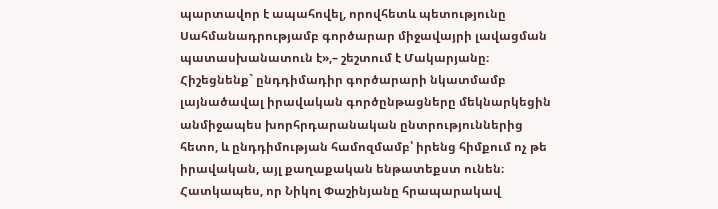պարտավոր է ապահովել, որովհետև պետությունը Սահմանադրությամբ գործարար միջավայրի լավացման պատասխանատուն է»,– շեշտում է Մակարյանը։
Հիշեցնենք` ընդդիմադիր գործարարի նկատմամբ լայնածավալ իրավական գործընթացները մեկնարկեցին անմիջապես խորհրդարանական ընտրություններից հետո, և ընդդիմության համոզմամբ՝ իրենց հիմքում ոչ թե իրավական, այլ քաղաքական ենթատեքստ ունեն։ Հատկապես, որ Նիկոլ Փաշինյանը հրապարակավ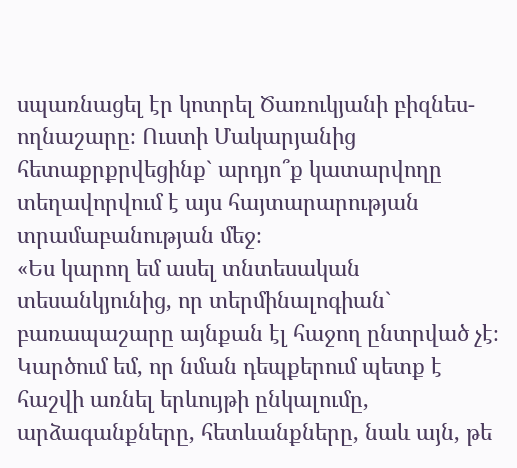սպառնացել էր կոտրել Ծառուկյանի բիզնես-ողնաշարը։ Ուստի Մակարյանից հետաքրքրվեցինք` արդյո՞ք կատարվողը տեղավորվում է այս հայտարարության տրամաբանության մեջ։
«Ես կարող եմ ասել տնտեսական տեսանկյունից, որ տերմինալոգիան` բառապաշարը այնքան էլ հաջող ընտրված չէ։ Կարծում եմ, որ նման դեպքերում պետք է հաշվի առնել երևույթի ընկալումը, արձագանքները, հետևանքները, նաև այն, թե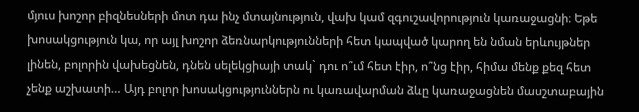մյուս խոշոր բիզնեսների մոտ դա ինչ մտայնություն, վախ կամ զգուշավորություն կառաջացնի։ Եթե խոսակցություն կա, որ այլ խոշոր ձեռնարկությունների հետ կապված կարող են նման երևույթներ լինեն, բոլորին վախեցնեն, դնեն սելեկցիայի տակ` դու ո՞ւմ հետ էիր, ո՞նց էիր, հիմա մենք քեզ հետ չենք աշխատի… Այդ բոլոր խոսակցություններն ու կառավարման ձևը կառաջացնեն մասշտաբային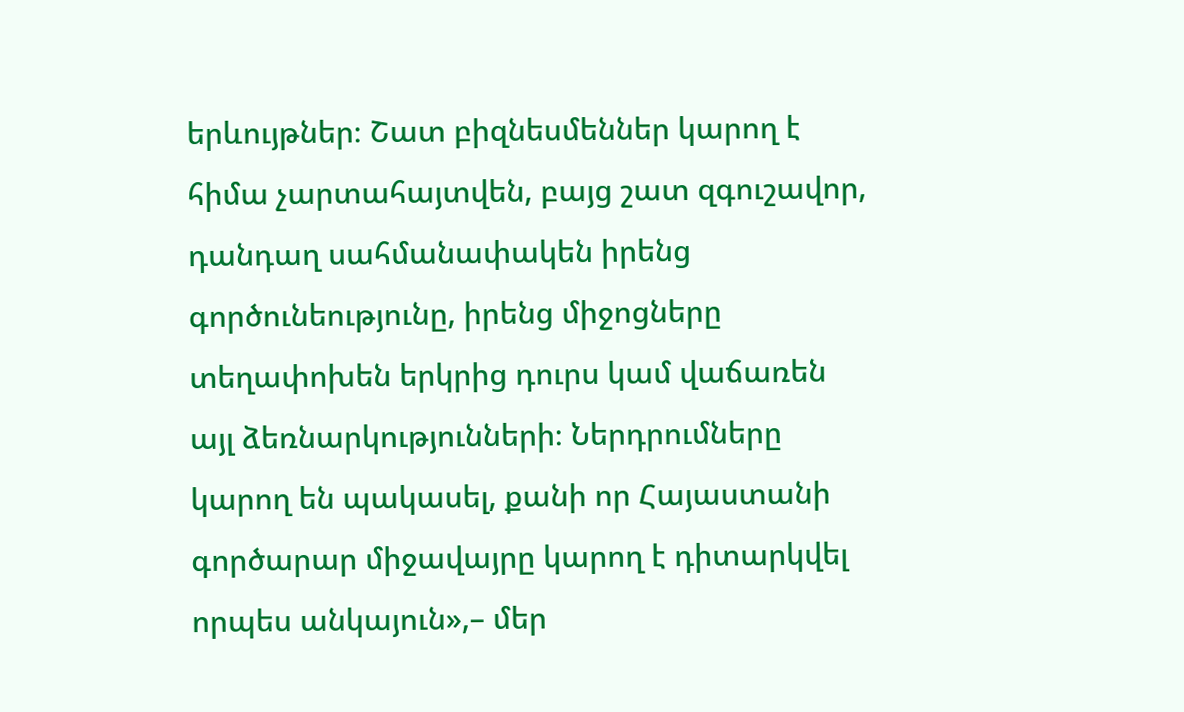երևույթներ։ Շատ բիզնեսմեններ կարող է հիմա չարտահայտվեն, բայց շատ զգուշավոր, դանդաղ սահմանափակեն իրենց գործունեությունը, իրենց միջոցները տեղափոխեն երկրից դուրս կամ վաճառեն այլ ձեռնարկությունների։ Ներդրումները կարող են պակասել, քանի որ Հայաստանի գործարար միջավայրը կարող է դիտարկվել որպես անկայուն»,– մեր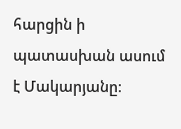հարցին ի պատասխան ասում է Մակարյանը։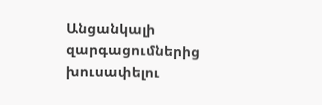Անցանկալի զարգացումներից խուսափելու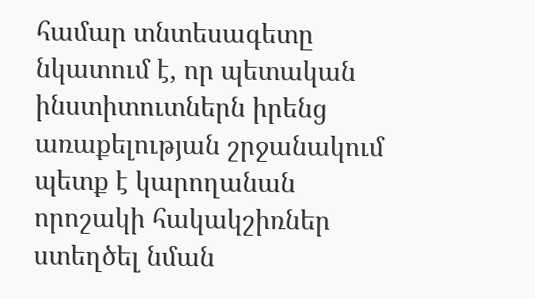համար տնտեսագետը նկատում է, որ պետական ինստիտուտներն իրենց առաքելության շրջանակում պետք է կարողանան որոշակի հակակշիռներ ստեղծել նման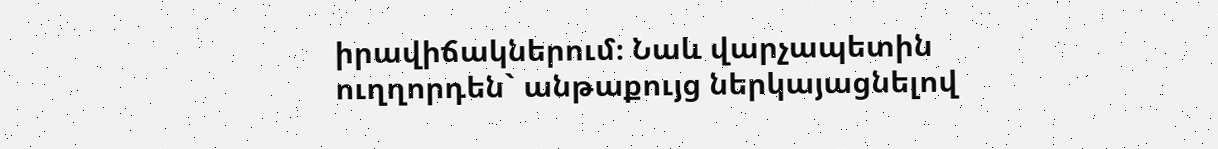իրավիճակներում։ Նաև վարչապետին ուղղորդեն` անթաքույց ներկայացնելով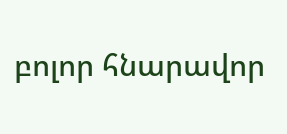բոլոր հնարավոր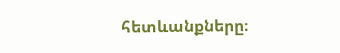հետևանքները։